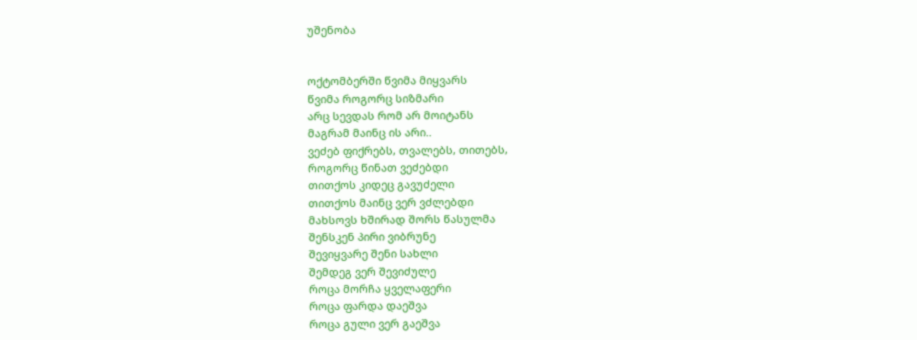უშენობა


ოქტომბერში წვიმა მიყვარს
წვიმა როგორც სიზმარი
არც სევდას რომ არ მოიტანს
მაგრამ მაინც ის არი..
ვეძებ ფიქრებს, თვალებს, თითებს,
როგორც წინათ ვეძებდი
თითქოს კიდეც გავუძელი
თითქოს მაინც ვერ ვძლებდი
მახსოვს ხშირად შორს წასულმა
შენსკენ პირი ვიბრუნე
შევიყვარე შენი სახლი
შემდეგ ვერ შევიძულე
როცა მორჩა ყველაფერი
როცა ფარდა დაეშვა
როცა გული ვერ გაეშვა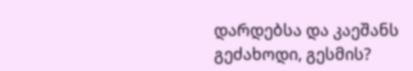დარდებსა და კაეშანს
გეძახოდი, გესმის?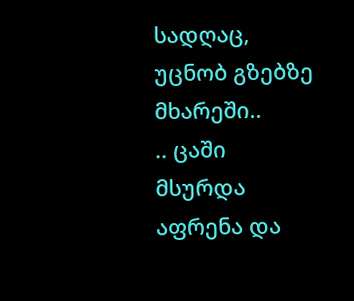სადღაც, უცნობ გზებზე
მხარეში..
.. ცაში მსურდა აფრენა და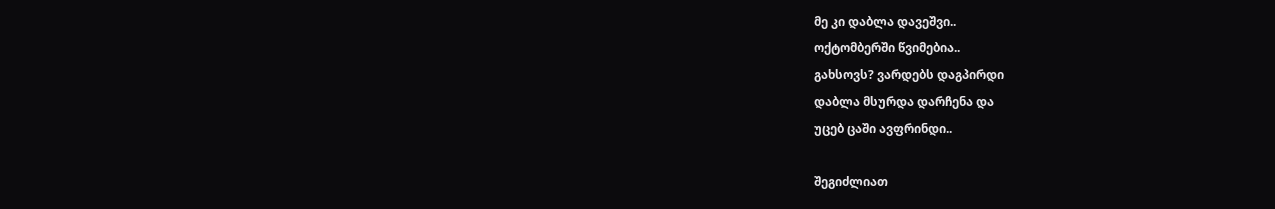მე კი დაბლა დავეშვი..
ოქტომბერში წვიმებია..
გახსოვს? ვარდებს დაგპირდი
დაბლა მსურდა დარჩენა და
უცებ ცაში ავფრინდი..

შეგიძლიათ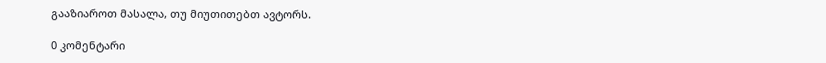გააზიაროთ მასალა, თუ მიუთითებთ ავტორს.

0 კომენტარი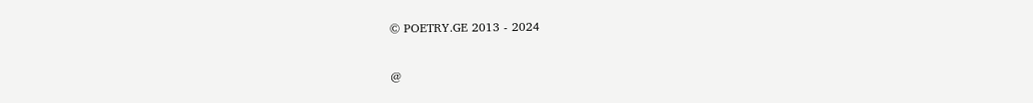© POETRY.GE 2013 - 2024

@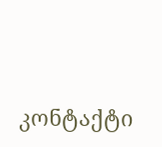კონტაქტი